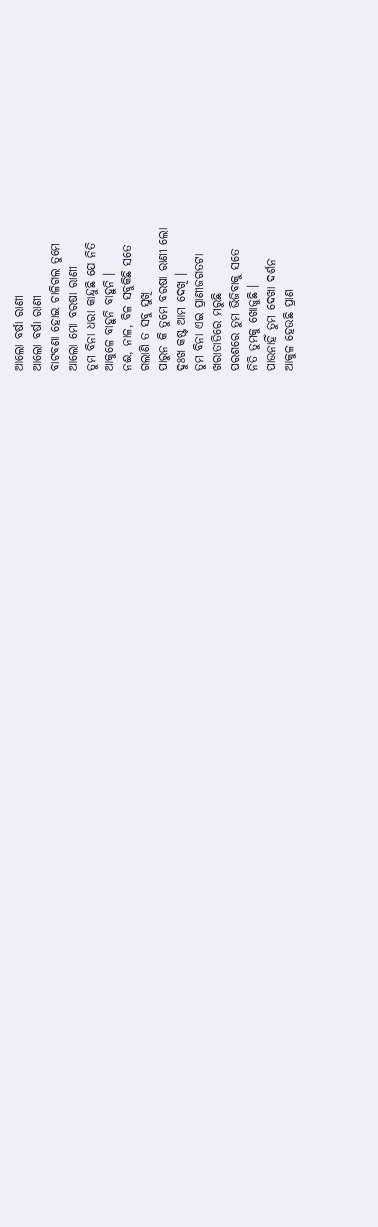ଆଲୋ ବର୍ଷା ରାଣୀ
ଆଲୋ ବର୍ଷା ରାଣୀ
ବାଟବଣା ହୋଇ ଚାଳିଗଲ ତୁମେ
ଆଲୋ ମୋ ବରଷା ରାଣୀ
ତୁମ ବିନା ଧରା କାନ୍ଦୁଛି ଯେ ନିତି
ଆକୁଳେ ବାହୁନି ବାହୁନି ।
ନଈ, ନାଳ, ବିଳ ସବୁକିଛି ସତେ
ଗଲାଣି ତ ସବୁ ସୁଖି
ପାରୁନ କି ତୁମେ ବରଷା ରାଣୀ ଲୋ
ଦୁଃଖ କଷ୍ଟ ଆମ ଦେଖି ।
ତୁମ ବିନା ଏଇ ପ୍ରାଣୀଜଗତଟା
ଖରାତାତିରେ ମରୁଛି
ପରଶରେ ତୁମ ଭିଜିବାକୁ ସତେ
ନିତି ତୁମକୁ ଖୋଜୁଛି ।
ପାଉନାହିଁ ତୁମ ଦେଖା ଦର୍ଶନ
ଆକୁଳ ହେଉଛି ପ୍ରାଣ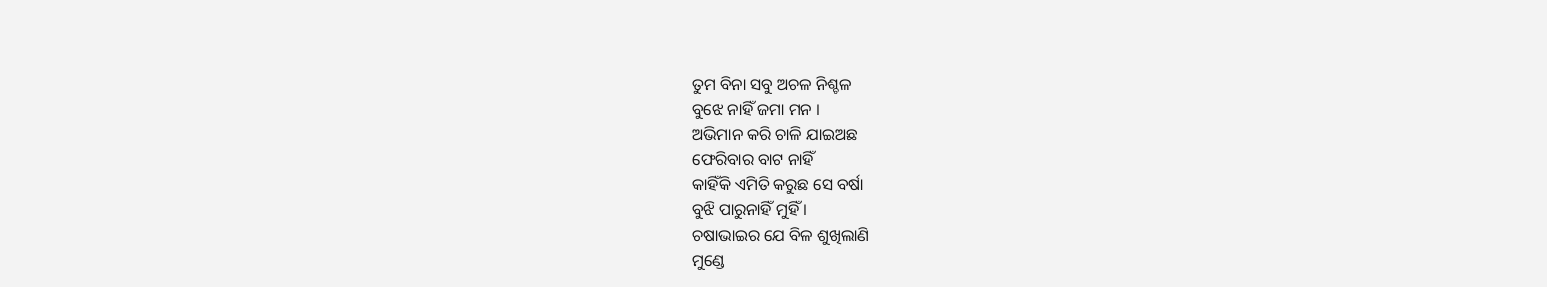ତୁମ ବିନା ସବୁ ଅଚଳ ନିଶ୍ଚଳ
ବୁଝେ ନାହିଁ ଜମା ମନ ।
ଅଭିମାନ କରି ଚାଳି ଯାଇଅଛ
ଫେରିବାର ବାଟ ନାହିଁ
କାହିଁକି ଏମିତି କରୁଛ ସେ ବର୍ଷା
ବୁଝି ପାରୁନାହିଁ ମୁହିଁ ।
ଚଷାଭାଇର ଯେ ବିଳ ଶୁଖିଲାଣି
ମୁଣ୍ଡେ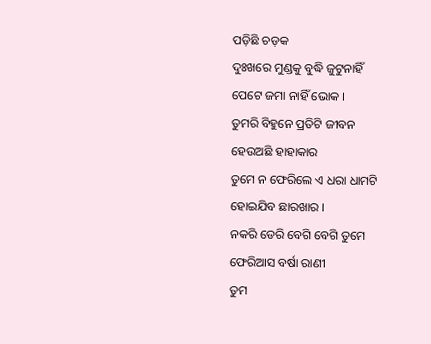ପଡ଼ିଛି ଚଡ଼କ
ଦୁଃଖରେ ମୁଣ୍ଡକୁ ବୁଦ୍ଧି ଜୁଟୁନାହିଁ
ପେଟେ ଜମା ନାହିଁ ଭୋକ ।
ତୁମରି ବିହୁନେ ପ୍ରତିଟି ଜୀବନ
ହେଉଅଛି ହାହାକାର
ତୁମେ ନ ଫେରିଲେ ଏ ଧରା ଧାମଟି
ହୋଇଯିବ ଛାରଖାର ।
ନକରି ଡେରି ବେଗି ବେଗି ତୁମେ
ଫେରିଆସ ବର୍ଷା ରାଣୀ
ତୁମ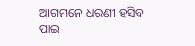ଆଗମନେ ଧରଣୀ ହସିବ
ପାଇ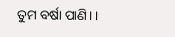ତୁମ ବର୍ଷା ପାଣି। ।